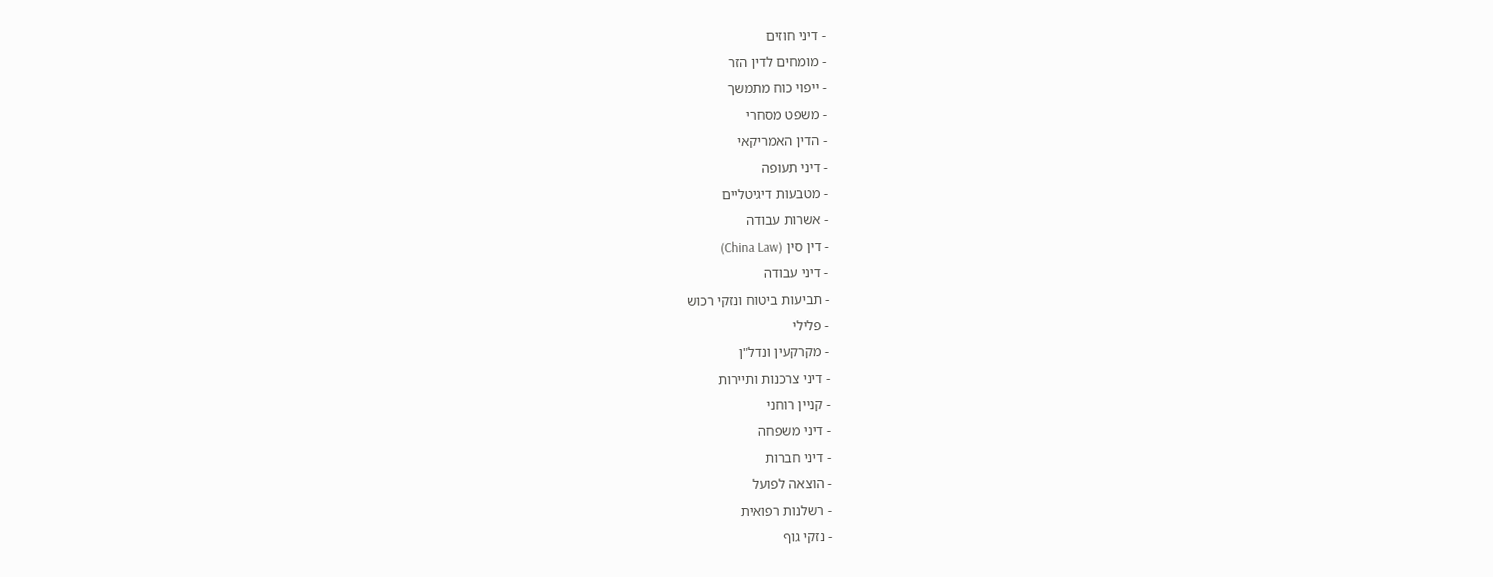- דיני חוזים
- מומחים לדין הזר
- ייפוי כוח מתמשך
- משפט מסחרי
- הדין האמריקאי
- דיני תעופה
- מטבעות דיגיטליים
- אשרות עבודה
- דין סין (China Law)
- דיני עבודה
- תביעות ביטוח ונזקי רכוש
- פלילי
- מקרקעין ונדל"ן
- דיני צרכנות ותיירות
- קניין רוחני
- דיני משפחה
- דיני חברות
- הוצאה לפועל
- רשלנות רפואית
- נזקי גוף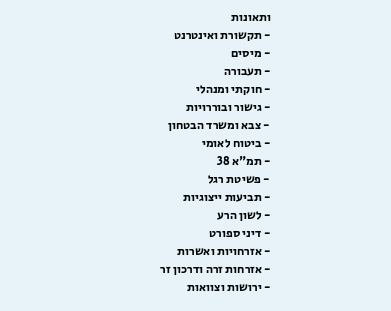ותאונות
- תקשורת ואינטרנט
- מיסים
- תעבורה
- חוקתי ומנהלי
- גישור ובוררויות
- צבא ומשרד הבטחון
- ביטוח לאומי
- תמ"א 38
- פשיטת רגל
- תביעות ייצוגיות
- לשון הרע
- דיני ספורט
- אזרחויות ואשרות
- אזרחות זרה ודרכון זר
- ירושות וצוואות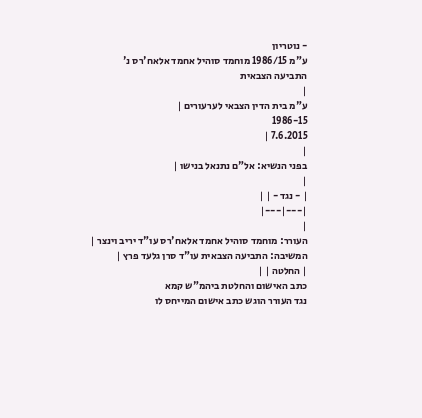- נוטריון
ע"מ 1986/15 מוחמד סוהיל אחמד אלאח'רס נ' התביעה הצבאית
|
ע"מ בית הדין הצבאי לערעורים |
1986-15
7.6.2015 |
|
בפני הנשיא: אל"ם נתנאל בנישו |
|
| - נגד - | |
|---|---|
|
העורר: מוחמד סוהיל אחמד אלאח'רס עו"ד יריב וינצר |
המשיבה: התביעה הצבאית עו"ד סרן גלעד פרץ |
| החלטה | |
כתב האישום והחלטת ביהמ"ש קמא
נגד העורר הוגש כתב אישום המייחס לו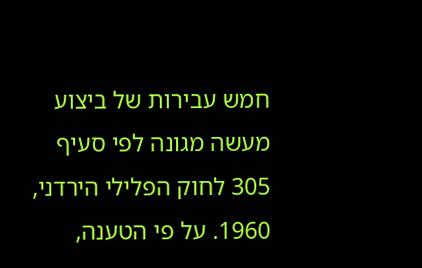חמש עבירות של ביצוע מעשה מגונה לפי סעיף 305 לחוק הפלילי הירדני, 1960. על פי הטענה,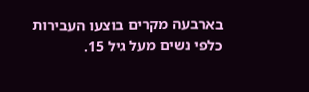בארבעה מקרים בוצעו העבירות כלפי נשים מעל גיל 15.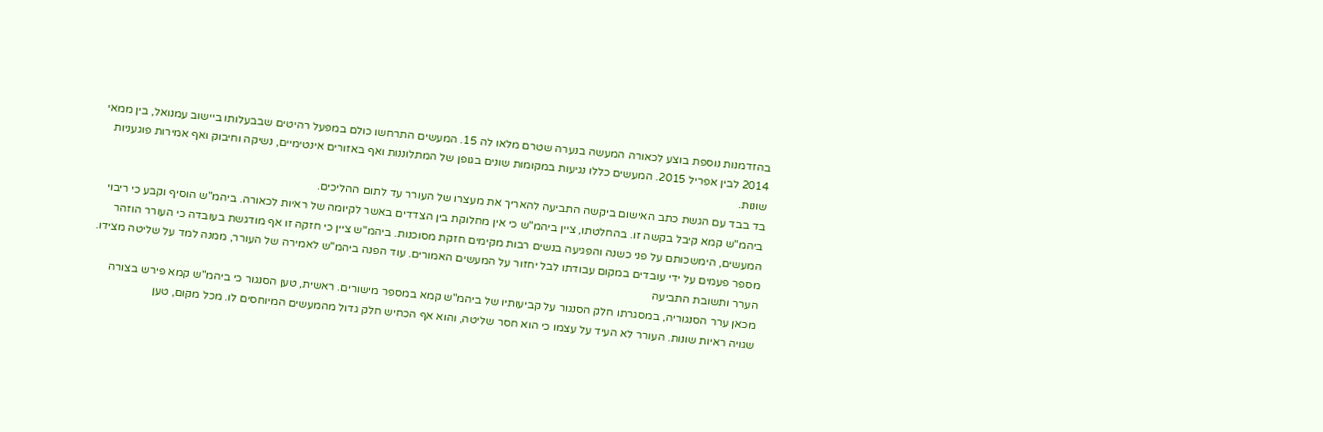בהזדמנות נוספת בוצע לכאורה המעשה בנערה שטרם מלאו לה 15. המעשים התרחשו כולם במפעל רהיטים שבבעלותו ביישוב עמנואל, בין ממאי 2014 לבין אפריל 2015. המעשים כללו נגיעות במקומות שונים בגופן של המתלוננות ואף באזורים אינטימיים, נשיקה וחיבוק ואף אמירות פוגעניות שונות.
בד בבד עם הגשת כתב האישום ביקשה התביעה להאריך את מעצרו של העורר עד לתום ההליכים.
ביהמ"ש קמא קיבל בקשה זו. בהחלטתו, ציין ביהמ"ש כי אין מחלוקת בין הצדדים באשר לקיומה של ראיות לכאורה. ביהמ"ש הוסיף וקבע כי ריבוי המעשים, הימשכותם על פני כשנה והפגיעה בנשים רבות מקימים חזקת מסוכנות. ביהמ"ש ציין כי חזקה זו אף מודגשת בעובדה כי העורר הוזהר מספר פעמים על ידי עובדים במקום עבודתו לבל יחזור על המעשים האמורים. עוד הפנה ביהמ"ש לאמירה של העורר, ממנה למד על שליטה מצידו.
הערר ותשובת התביעה
מכאן ערר הסנגוריה, במסגרתו חלק הסנגור על קביעותיו של ביהמ"ש קמא במספר מישורים. ראשית, טען הסנגור כי ביהמ"ש קמא פירש בצורה שגויה ראיות שונות. העורר לא העיד על עצמו כי הוא חסר שליטה, והוא אף הכחיש חלק גדול מהמעשים המיוחסים לו. מכל מקום, טען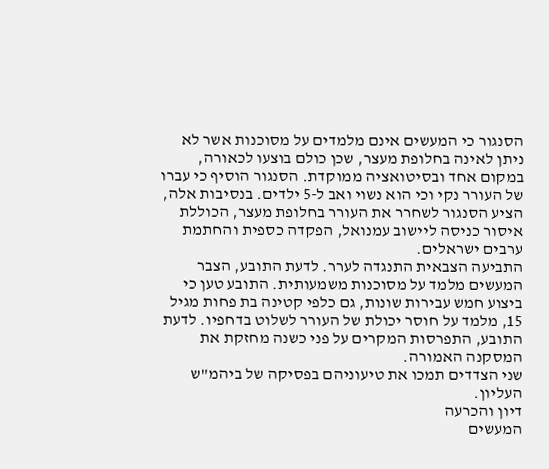הסנגור כי המעשים אינם מלמדים על מסוכנות אשר לא ניתן לאינה בחלופת מעצר, שכן כולם בוצעו לכאורה, במקום אחד ובסיטואציה ממוקדת. הסנגור הוסיף כי עברו של העורר נקי וכי הוא נשוי ואב ל-5 ילדים. בנסיבות אלה, הציע הסנגור לשחרר את העורר בחלופת מעצר, הכוללת איסור כניסה ליישוב עמנואל, הפקדה כספית והחתמת ערבים ישראלים.
התביעה הצבאית התנגדה לערר. לדעת התובע, הצבר המעשים מלמד על מסוכנות משמעותית. התובע טען כי ביצוע חמש עבירות שונות, גם כלפי קטינה בת פחות מגיל 15, מלמד על חוסר יכולת של העורר לשלוט בדחפיו. לדעת התובע, התפרסות המקרים על פני כשנה מחזקת את המסקנה האמורה.
שני הצדדים תמכו את טיעוניהם בפסיקה של ביהמ"ש העליון.
דיון והכרעה
המעשים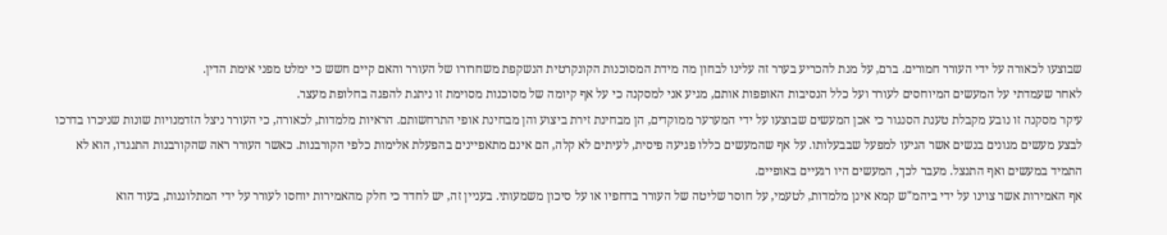שבוצעו לכאורה על ידי העורר חמורים. ברם, על מנת להכריע בערר זה עלינו לבחון מה מידת המסוכנות הקונקרטית הנשקפת משחרורו של העורר והאם קיים חשש כי ימלט מפני אימת הדין.
לאחר שעמדתי על המעשים המיוחסים לעורר ועל כלל הנסיבות האופפות אותם, מגיע אני למסקנה כי על אף קיומה של מסוכנות מסוימת זו ניתנת להפגה בחלופת מעצר.
עיקר מסקנה זו נובע מקבלת טענת הסנגור כי אכן המעשים שבוצעו על ידי המערער ממוקדים, הן מבחינת זירת ביצוע והן מבחינת אופי התרחשותם. הראיות מלמדות, לכאורה, כי העורר ניצל הזדמנויות שונות שניכרו בדרכו לבצע מעשים מגונים בנשים אשר הגיעו למפעל שבבעלותו. על אף שהמעשים כללו פגיעה פיסית, לעיתים לא קלה, הם אינם מתאפיינים בהפעלת אלימות כלפי הקורבנות. כאשר העורר ראה שהקורבנות התנגדו, הוא לא התמיד במעשים ואף התנצל. מעבר לכך, המעשים היו רגעיים באופיים.
אף האמירות אשר צוינו על ידי ביהמ"ש קמא אינן מלמדות, לטעמי, על חוסר שליטה של העורר בדחפיו או על סיכון משמעותי. בעניין זה, יש לחדד כי חלק מהאמירות יוחסו לעורר על ידי המתלוננות, בעוד הוא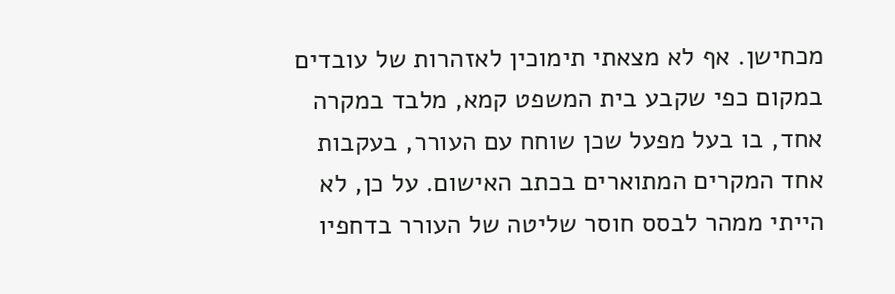מכחישן. אף לא מצאתי תימוכין לאזהרות של עובדים במקום כפי שקבע בית המשפט קמא, מלבד במקרה אחד, בו בעל מפעל שכן שוחח עם העורר, בעקבות אחד המקרים המתוארים בכתב האישום. על כן, לא הייתי ממהר לבסס חוסר שליטה של העורר בדחפיו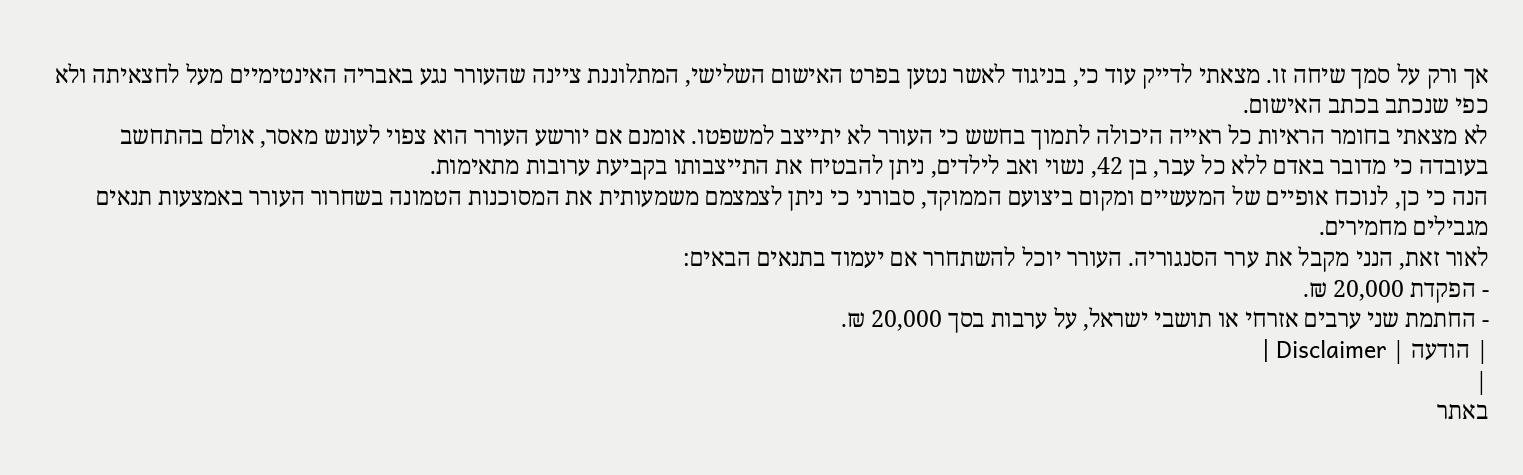אך ורק על סמך שיחה זו. מצאתי לדייק עוד כי, בניגוד לאשר נטען בפרט האישום השלישי, המתלוננת ציינה שהעורר נגע באבריה האינטימיים מעל לחצאיתה ולא כפי שנכתב בכתב האישום.
לא מצאתי בחומר הראיות כל ראייה היכולה לתמוך בחשש כי העורר לא יתייצב למשפטו. אומנם אם יורשע העורר הוא צפוי לעונש מאסר, אולם בהתחשב בעובדה כי מדובר באדם ללא כל עבר, בן 42, נשוי ואב לילדים, ניתן להבטיח את התייצבותו בקביעת ערובות מתאימות.
הנה כי כן, לנוכח אופיים של המעשיים ומקום ביצועם הממוקד, סבורני כי ניתן לצמצמם משמעותית את המסוכנות הטמונה בשחרור העורר באמצעות תנאים מגבילים מחמירים.
לאור זאת, הנני מקבל את ערר הסנגוריה. העורר יוכל להשתחרר אם יעמוד בתנאים הבאים:
- הפקדת 20,000 ₪.
- החתמת שני ערבים אזרחי או תושבי ישראל, על ערבות בסך 20,000 ₪.
| הודעה | Disclaimer |
|
באתר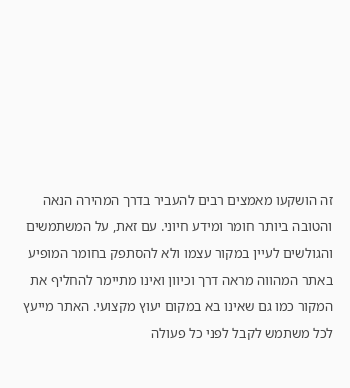זה הושקעו מאמצים רבים להעביר בדרך המהירה הנאה והטובה ביותר חומר ומידע חיוני. עם זאת, על המשתמשים והגולשים לעיין במקור עצמו ולא להסתפק בחומר המופיע באתר המהווה מראה דרך וכיוון ואינו מתיימר להחליף את המקור כמו גם שאינו בא במקום יעוץ מקצועי. האתר מייעץ לכל משתמש לקבל לפני כל פעולה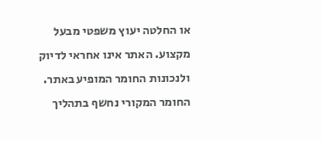או החלטה יעוץ משפטי מבעל מקצוע. האתר אינו אחראי לדיוק ולנכונות החומר המופיע באתר. החומר המקורי נחשף בתהליך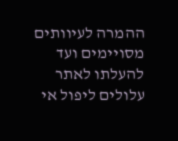ההמרה לעיוותים מסויימים ועד להעלתו לאתר עלולים ליפול אי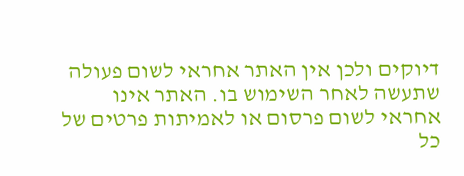דיוקים ולכן אין האתר אחראי לשום פעולה שתעשה לאחר השימוש בו. האתר אינו אחראי לשום פרסום או לאמיתות פרטים של כל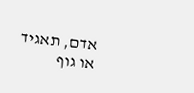אדם, תאגיד או גוף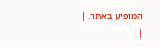המופיע באתר. |
|